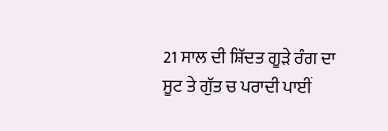21 ਸਾਲ ਦੀ ਸ਼ਿੱਦਤ ਗੂੜੇ ਰੰਗ ਦਾ ਸੂਟ ਤੇ ਗੁੱਤ ਚ ਪਰਾਦੀ ਪਾਈਂ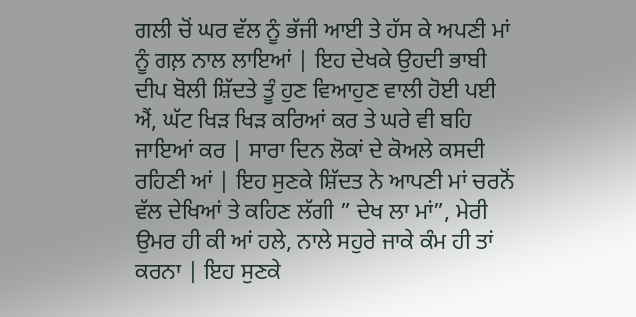ਗਲੀ ਚੋਂ ਘਰ ਵੱਲ ਨੂੰ ਭੱਜੀ ਆਈ ਤੇ ਹੱਸ ਕੇ ਅਪਣੀ ਮਾਂ ਨੂੰ ਗਲ਼ ਨਾਲ ਲਾਇਆਂ | ਇਹ ਦੇਖਕੇ ਉਹਦੀ ਭਾਬੀ ਦੀਪ ਬੋਲੀ ਸ਼ਿੱਦਤੇ ਤੂੰ ਹੁਣ ਵਿਆਹੁਣ ਵਾਲੀ ਹੋਈ ਪਈ ਐਂ, ਘੱਟ ਖਿੜ ਖਿੜ ਕਰਿਆਂ ਕਰ ਤੇ ਘਰੇ ਵੀ ਬਹਿ ਜਾਇਆਂ ਕਰ | ਸਾਰਾ ਦਿਨ ਲੋਕਾਂ ਦੇ ਕੋਅਲੇ ਕਸਦੀ ਰਹਿਣੀ ਆਂ | ਇਹ ਸੁਣਕੇ ਸ਼ਿੱਦਤ ਨੇ ਆਪਣੀ ਮਾਂ ਚਰਨੋਂ ਵੱਲ ਦੇਖਿਆਂ ਤੇ ਕਹਿਣ ਲੱਗੀ ” ਦੇਖ ਲਾ ਮਾਂ”, ਮੇਰੀ ਉਮਰ ਹੀ ਕੀ ਆਂ ਹਲੇ, ਨਾਲੇ ਸਹੁਰੇ ਜਾਕੇ ਕੰਮ ਹੀ ਤਾਂ ਕਰਨਾ | ਇਹ ਸੁਣਕੇ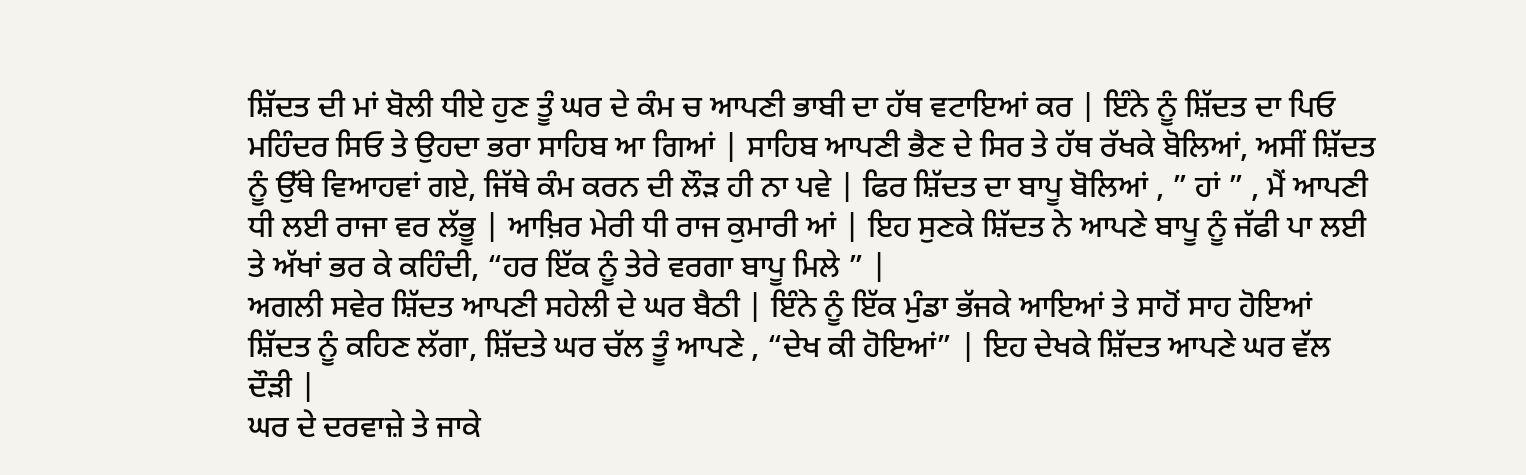ਸ਼ਿੱਦਤ ਦੀ ਮਾਂ ਬੋਲੀ ਧੀਏ ਹੁਣ ਤੂੰ ਘਰ ਦੇ ਕੰਮ ਚ ਆਪਣੀ ਭਾਬੀ ਦਾ ਹੱਥ ਵਟਾਇਆਂ ਕਰ | ਇੰਨੇ ਨੂੰ ਸ਼ਿੱਦਤ ਦਾ ਪਿਓ ਮਹਿੰਦਰ ਸਿਓ ਤੇ ਉਹਦਾ ਭਰਾ ਸਾਹਿਬ ਆ ਗਿਆਂ | ਸਾਹਿਬ ਆਪਣੀ ਭੈਣ ਦੇ ਸਿਰ ਤੇ ਹੱਥ ਰੱਖਕੇ ਬੋਲਿਆਂ, ਅਸੀਂ ਸ਼ਿੱਦਤ ਨੂੰ ਉੱਥੇ ਵਿਆਹਵਾਂ ਗਏ, ਜਿੱਥੇ ਕੰਮ ਕਰਨ ਦੀ ਲੌੜ ਹੀ ਨਾ ਪਵੇ | ਫਿਰ ਸ਼ਿੱਦਤ ਦਾ ਬਾਪੂ ਬੋਲਿਆਂ , ” ਹਾਂ ” , ਮੈਂ ਆਪਣੀ ਧੀ ਲਈ ਰਾਜਾ ਵਰ ਲੱਭੂ | ਆਖ਼ਿਰ ਮੇਰੀ ਧੀ ਰਾਜ ਕੁਮਾਰੀ ਆਂ | ਇਹ ਸੁਣਕੇ ਸ਼ਿੱਦਤ ਨੇ ਆਪਣੇ ਬਾਪੂ ਨੂੰ ਜੱਫੀ ਪਾ ਲਈ ਤੇ ਅੱਖਾਂ ਭਰ ਕੇ ਕਹਿੰਦੀ, “ਹਰ ਇੱਕ ਨੂੰ ਤੇਰੇ ਵਰਗਾ ਬਾਪੂ ਮਿਲੇ ” |
ਅਗਲੀ ਸਵੇਰ ਸ਼ਿੱਦਤ ਆਪਣੀ ਸਹੇਲੀ ਦੇ ਘਰ ਬੈਠੀ | ਇੰਨੇ ਨੂੰ ਇੱਕ ਮੁੰਡਾ ਭੱਜਕੇ ਆਇਆਂ ਤੇ ਸਾਹੋਂ ਸਾਹ ਹੋਇਆਂ ਸ਼ਿੱਦਤ ਨੂੰ ਕਹਿਣ ਲੱਗਾ, ਸ਼ਿੱਦਤੇ ਘਰ ਚੱਲ ਤੂੰ ਆਪਣੇ , “ਦੇਖ ਕੀ ਹੋਇਆਂ” | ਇਹ ਦੇਖਕੇ ਸ਼ਿੱਦਤ ਆਪਣੇ ਘਰ ਵੱਲ ਦੌੜੀ |
ਘਰ ਦੇ ਦਰਵਾਜ਼ੇ ਤੇ ਜਾਕੇ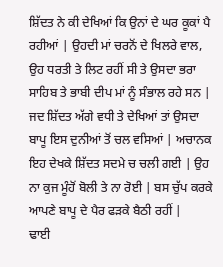ਸ਼ਿੱਦਤ ਨੇ ਕੀ ਦੇਖਿਆਂ ਕਿ ਉਨਾਂ ਦੇ ਘਰ ਕੂਕਾਂ ਪੈ ਰਹੀਆਂ | ਉਹਦੀ ਮਾਂ ਚਰਨੋਂ ਦੇ ਖਿਲਰੇ ਵਾਲ, ਉਹ ਧਰਤੀ ਤੇ ਲਿਟ ਰਹੀਂ ਸੀ ਤੇ ਉਸਦਾ ਭਰਾ ਸਾਹਿਬ ਤੇ ਭਾਬੀ ਦੀਪ ਮਾਂ ਨੂੰ ਸੰਭਾਲ ਰਹੇ ਸਨ | ਜਦ ਸ਼ਿੱਦਤ ਅੱਗੇ ਵਧੀ ਤੇ ਦੇਖਿਆਂ ਤਾਂ ਉਸਦਾ ਬਾਪੂ ਇਸ ਦੁਨੀਆਂ ਤੋਂ ਚਲ ਵਸਿਆਂ | ਅਚਾਨਕ ਇਹ ਦੇਖਕੇ ਸ਼ਿੱਦਤ ਸਦਮੇ ਚ ਚਲੀ ਗਈ | ਉਹ ਨਾ ਕੁਜ ਮੂੰਹੋਂ ਬੋਲੀ ਤੇ ਨਾ ਰੋਈ | ਬਸ ਚੁੱਪ ਕਰਕੇ ਆਪਣੇ ਬਾਪੂ ਦੇ ਪੈਰ ਫੜਕੇ ਬੈਠੀ ਰਹੀਂ |
ਢਾਈ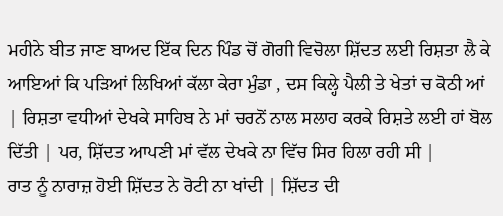ਮਹੀਨੇ ਬੀਤ ਜਾਣ ਬਾਅਦ ਇੱਕ ਦਿਨ ਪਿੰਡ ਚੋਂ ਗੋਗੀ ਵਿਚੋਲਾ ਸ਼ਿੱਦਤ ਲਈ ਰਿਸ਼ਤਾ ਲੈ ਕੇ ਆਇਆਂ ਕਿ ਪੜਿਆਂ ਲਿਖਿਆਂ ਕੱਲਾ ਕੇਰਾ ਮੁੰਡਾ , ਦਸ ਕਿਲ੍ਹੇ ਪੈਲੀ ਤੇ ਖੇਤਾਂ ਚ ਕੋਠੀ ਆਂ | ਰਿਸ਼ਤਾ ਵਧੀਆਂ ਦੇਖਕੇ ਸਾਹਿਬ ਨੇ ਮਾਂ ਚਰਨੋਂ ਨਾਲ ਸਲਾਹ ਕਰਕੇ ਰਿਸ਼ਤੇ ਲਈ ਹਾਂ ਬੋਲ ਦਿੱਤੀ | ਪਰ, ਸ਼ਿੱਦਤ ਆਪਣੀ ਮਾਂ ਵੱਲ ਦੇਖਕੇ ਨਾ ਵਿੱਚ ਸਿਰ ਹਿਲਾ ਰਹੀ ਸੀ |
ਰਾਤ ਨੂੰ ਨਾਰਾਜ਼ ਹੋਈ ਸ਼ਿੱਦਤ ਨੇ ਰੋਟੀ ਨਾ ਖਾਂਦੀ | ਸ਼ਿੱਦਤ ਦੀ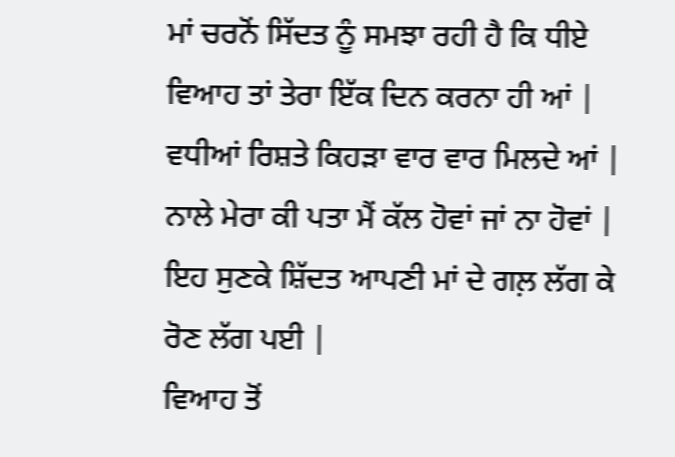ਮਾਂ ਚਰਨੋਂ ਸਿੱਦਤ ਨੂੰ ਸਮਝਾ ਰਹੀ ਹੈ ਕਿ ਧੀਏ ਵਿਆਹ ਤਾਂ ਤੇਰਾ ਇੱਕ ਦਿਨ ਕਰਨਾ ਹੀ ਆਂ | ਵਧੀਆਂ ਰਿਸ਼ਤੇ ਕਿਹੜਾ ਵਾਰ ਵਾਰ ਮਿਲਦੇ ਆਂ | ਨਾਲੇ ਮੇਰਾ ਕੀ ਪਤਾ ਮੈਂ ਕੱਲ ਹੋਵਾਂ ਜਾਂ ਨਾ ਹੋਵਾਂ | ਇਹ ਸੁਣਕੇ ਸ਼ਿੱਦਤ ਆਪਣੀ ਮਾਂ ਦੇ ਗਲ਼ ਲੱਗ ਕੇ ਰੋਣ ਲੱਗ ਪਈ |
ਵਿਆਹ ਤੋਂ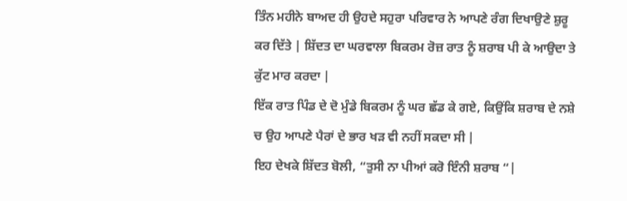ਤਿੰਨ ਮਹੀਨੇ ਬਾਅਦ ਹੀ ਉਹਦੇ ਸਹੁਰਾ ਪਰਿਵਾਰ ਨੇ ਆਪਣੇ ਰੰਗ ਦਿਖਾਉਣੇ ਸ਼ੁਰੂ ਕਰ ਦਿੱਤੇ | ਸ਼ਿੱਦਤ ਦਾ ਘਰਵਾਲਾ ਬਿਕਰਮ ਰੋਜ਼ ਰਾਤ ਨੂੰ ਸ਼ਰਾਬ ਪੀ ਕੇ ਆਉਦਾ ਤੇ ਕੁੱਟ ਮਾਰ ਕਰਦਾ |
ਇੱਕ ਰਾਤ ਪਿੰਡ ਦੇ ਦੋ ਮੁੰਡੇ ਬਿਕਰਮ ਨੂੰ ਘਰ ਛੱਡ ਕੇ ਗਏ, ਕਿਉਂਕਿ ਸ਼ਰਾਬ ਦੇ ਨਸ਼ੇ ਚ ਉਹ ਆਪਣੇ ਪੈਰਾਂ ਦੇ ਭਾਰ ਖੜ ਵੀ ਨਹੀਂ ਸਕਦਾ ਸੀ |
ਇਹ ਦੇਖਕੇ ਸ਼ਿੱਦਤ ਬੋਲੀ, “ਤੁਸੀ ਨਾ ਪੀਆਂ ਕਰੋ ਇੰਨੀ ਸ਼ਰਾਬ “|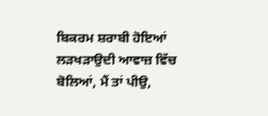ਬਿਕਰਮ ਸ਼ਰਾਬੀ ਹੋਇਆਂ ਲੜਖੜਾਉਦੀ ਆਵਾਜ਼ ਵਿੱਚ ਬੋਲਿਆਂ, ਮੈਂ ਤਾਂ ਪੀਉ,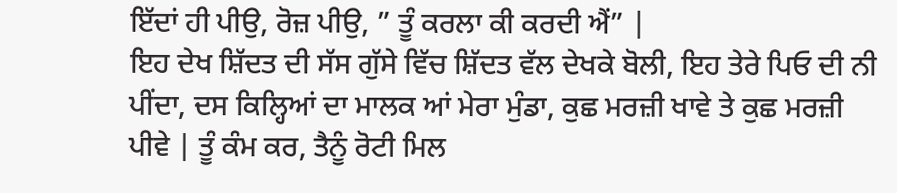ਇੱਦਾਂ ਹੀ ਪੀਉ, ਰੋਜ਼ ਪੀਉ, ” ਤੂੰ ਕਰਲਾ ਕੀ ਕਰਦੀ ਐਂ” |
ਇਹ ਦੇਖ ਸ਼ਿੱਦਤ ਦੀ ਸੱਸ ਗੁੱਸੇ ਵਿੱਚ ਸ਼ਿੱਦਤ ਵੱਲ ਦੇਖਕੇ ਬੋਲੀ, ਇਹ ਤੇਰੇ ਪਿਓ ਦੀ ਨੀ ਪੀਂਦਾ, ਦਸ ਕਿਲ੍ਹਿਆਂ ਦਾ ਮਾਲਕ ਆਂ ਮੇਰਾ ਮੁੰਡਾ, ਕੁਛ ਮਰਜ਼ੀ ਖਾਵੇ ਤੇ ਕੁਛ ਮਰਜ਼ੀ ਪੀਵੇ | ਤੂੰ ਕੰਮ ਕਰ, ਤੈਨੂੰ ਰੋਟੀ ਮਿਲ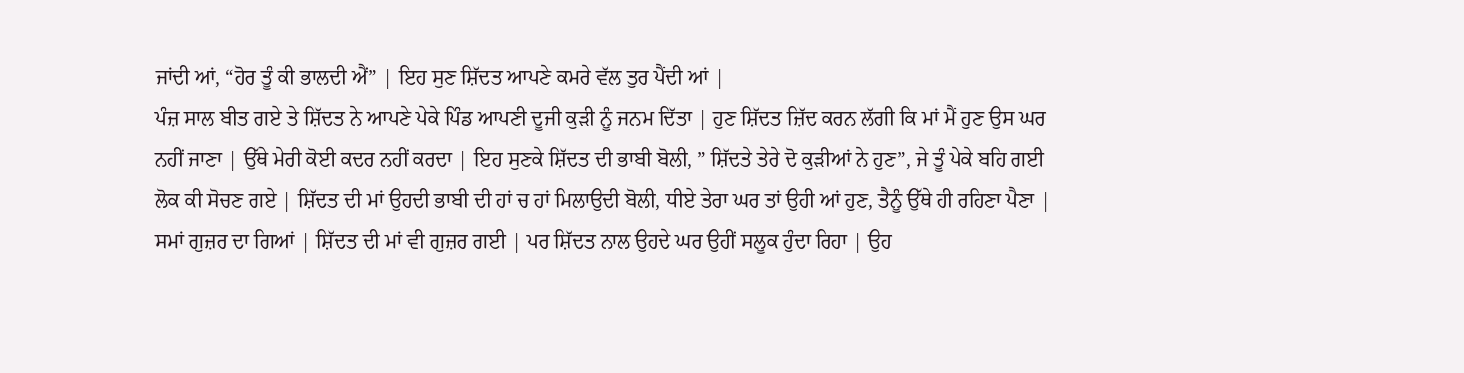ਜਾਂਦੀ ਆਂ, “ਹੋਰ ਤੂੰ ਕੀ ਭਾਲਦੀ ਐਂ” | ਇਹ ਸੁਣ ਸ਼ਿੱਦਤ ਆਪਣੇ ਕਮਰੇ ਵੱਲ ਤੁਰ ਪੈਂਦੀ ਆਂ |
ਪੰਜ਼ ਸਾਲ ਬੀਤ ਗਏ ਤੇ ਸ਼ਿੱਦਤ ਨੇ ਆਪਣੇ ਪੇਕੇ ਪਿੰਡ ਆਪਣੀ ਦੂਜੀ ਕੁੜੀ ਨੂੰ ਜਨਮ ਦਿੱਤਾ | ਹੁਣ ਸ਼ਿੱਦਤ ਜ਼ਿੱਦ ਕਰਨ ਲੱਗੀ ਕਿ ਮਾਂ ਮੈਂ ਹੁਣ ਉਸ ਘਰ ਨਹੀਂ ਜਾਣਾ | ਉੱਥੇ ਮੇਰੀ ਕੋਈ ਕਦਰ ਨਹੀਂ ਕਰਦਾ | ਇਹ ਸੁਣਕੇ ਸ਼ਿੱਦਤ ਦੀ ਭਾਬੀ ਬੋਲੀ, ” ਸ਼ਿੱਦਤੇ ਤੇਰੇ ਦੋ ਕੁੜੀਆਂ ਨੇ ਹੁਣ”, ਜੇ ਤੂੰ ਪੇਕੇ ਬਹਿ ਗਈ ਲੋਕ ਕੀ ਸੋਚਣ ਗਏ | ਸ਼ਿੱਦਤ ਦੀ ਮਾਂ ਉਹਦੀ ਭਾਬੀ ਦੀ ਹਾਂ ਚ ਹਾਂ ਮਿਲਾਉਦੀ ਬੋਲੀ, ਧੀਏ ਤੇਰਾ ਘਰ ਤਾਂ ਉਹੀ ਆਂ ਹੁਣ, ਤੈਨੂੰ ਉੱਥੇ ਹੀ ਰਹਿਣਾ ਪੈਣਾ |
ਸਮਾਂ ਗੁਜ਼ਰ ਦਾ ਗਿਆਂ | ਸ਼ਿੱਦਤ ਦੀ ਮਾਂ ਵੀ ਗੁਜ਼ਰ ਗਈ | ਪਰ ਸ਼ਿੱਦਤ ਨਾਲ ਉਹਦੇ ਘਰ ਉਹੀਂ ਸਲੂਕ ਹੁੰਦਾ ਰਿਹਾ | ਉਹ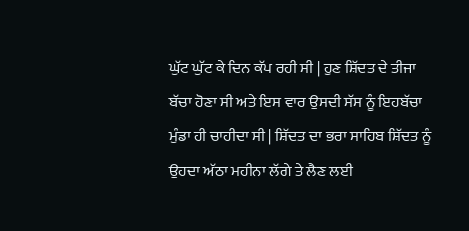ਘੁੱਟ ਘੁੱਟ ਕੇ ਦਿਨ ਕੱਪ ਰਹੀ ਸੀ | ਹੁਣ ਸ਼ਿੱਦਤ ਦੇ ਤੀਜਾ ਬੱਚਾ ਹੋਣਾ ਸੀ ਅਤੇ ਇਸ ਵਾਰ ਉਸਦੀ ਸੱਸ ਨੂੰ ਇਹਬੱਚਾ ਮੁੰਡਾ ਹੀ ਚਾਹੀਦਾ ਸੀ | ਸ਼ਿੱਦਤ ਦਾ ਭਰਾ ਸਾਹਿਬ ਸ਼ਿੱਦਤ ਨੂੰ ਉਹਦਾ ਅੱਠਾ ਮਹੀਨਾ ਲੱਗੇ ਤੇ ਲੈਣ ਲਈ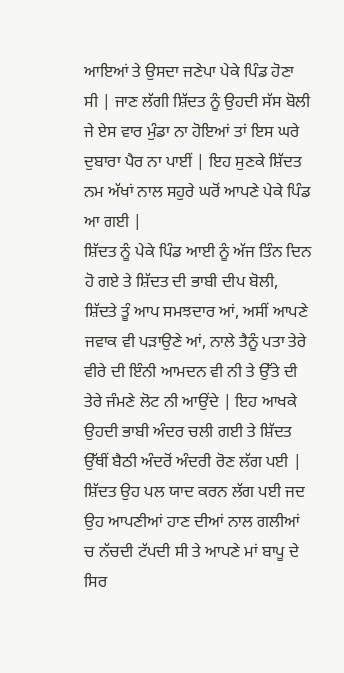ਆਇਆਂ ਤੇ ਉਸਦਾ ਜਣੇਪਾ ਪੇਕੇ ਪਿੰਡ ਹੋਣਾ ਸੀ | ਜਾਣ ਲੱਗੀ ਸ਼ਿੱਦਤ ਨੂੰ ਉਹਦੀ ਸੱਸ ਬੋਲੀ ਜੇ ਏਸ ਵਾਰ ਮੁੰਡਾ ਨਾ ਹੋਇਆਂ ਤਾਂ ਇਸ ਘਰੇ ਦੁਬਾਰਾ ਪੈਰ ਨਾ ਪਾਈਂ | ਇਹ ਸੁਣਕੇ ਸ਼ਿੱਦਤ ਨਮ ਅੱਖਾਂ ਨਾਲ ਸਹੁਰੇ ਘਰੋਂ ਆਪਣੇ ਪੇਕੇ ਪਿੰਡ ਆ ਗਈ |
ਸ਼ਿੱਦਤ ਨੂੰ ਪੇਕੇ ਪਿੰਡ ਆਈ ਨੂੰ ਅੱਜ ਤਿੰਨ ਦਿਨ ਹੋ ਗਏ ਤੇ ਸ਼ਿੱਦਤ ਦੀ ਭਾਬੀ ਦੀਪ ਬੋਲੀ, ਸ਼ਿੱਦਤੇ ਤੂੰ ਆਪ ਸਮਝਦਾਰ ਆਂ, ਅਸੀਂ ਆਪਣੇ ਜਵਾਕ ਵੀ ਪੜਾਉਣੇ ਆਂ, ਨਾਲੇ ਤੈਨੂੰ ਪਤਾ ਤੇਰੇ ਵੀਰੇ ਦੀ ਇੰਨੀ ਆਮਦਨ ਵੀ ਨੀ ਤੇ ਉੱਤੇ ਦੀ ਤੇਰੇ ਜੰਮਣੇ ਲੋਟ ਨੀ ਆਉਂਦੇ | ਇਹ ਆਖਕੇ ਉਹਦੀ ਭਾਬੀ ਅੰਦਰ ਚਲੀ ਗਈ ਤੇ ਸ਼ਿੱਦਤ ਉੱਥੀਂ ਬੈਠੀ ਅੰਦਰੋਂ ਅੰਦਰੀ ਰੋਣ ਲੱਗ ਪਈ | ਸ਼ਿੱਦਤ ਉਹ ਪਲ ਯਾਦ ਕਰਨ ਲੱਗ ਪਈ ਜਦ ਉਹ ਆਪਣੀਆਂ ਹਾਣ ਦੀਆਂ ਨਾਲ ਗਲੀਆਂ ਚ ਨੱਚਦੀ ਟੱਪਦੀ ਸੀ ਤੇ ਆਪਣੇ ਮਾਂ ਬਾਪੂ ਦੇ ਸਿਰ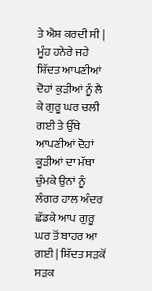ਤੇ ਐਸ਼ ਕਰਦੀ ਸੀ |
ਮੂੰਹ ਹਨੇਰੇ ਜਹੇ ਸ਼ਿੱਦਤ ਆਪਣੀਆਂ ਦੋਹਾਂ ਕੁੜੀਆਂ ਨੂੰ ਲੈ ਕੇ ਗੁਰੂ ਘਰ ਚਲੀ ਗਈ ਤੇ ਉੱਥੇ ਆਪਣੀਆਂ ਦੋਹਾਂ ਕੂੜੀਆਂ ਦਾ ਮੱਥਾ ਚੁੰਮਕੇ ਉਨਾਂ ਨੂੰ ਲੰਗਰ ਹਾਲ ਅੰਦਰ ਛੱਡਕੇ ਆਪ ਗੁਰੂ ਘਰ ਤੋਂ ਬਾਹਰ ਆ ਗਈ | ਸ਼ਿੱਦਤ ਸੜਕੋਂ ਸੜਕ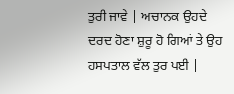ਤੁਰੀ ਜਾਵੇ | ਅਚਾਨਕ ਉਹਦੇ ਦਰਦ ਹੋਣਾ ਸ਼ੁਰੂ ਹੋ ਗਿਆਂ ਤੇ ਉਹ ਹਸਪਤਾਲ ਵੱਲ ਤੁਰ ਪਈ |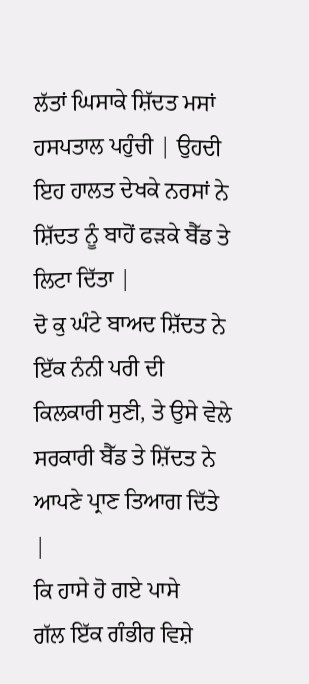ਲੱਤਾਂ ਘਿਸਾਕੇ ਸ਼ਿੱਦਤ ਮਸਾਂ ਹਸਪਤਾਲ ਪਹੁੰਚੀ | ਉਹਦੀ ਇਹ ਹਾਲਤ ਦੇਖਕੇ ਨਰਸਾਂ ਨੇ ਸ਼ਿੱਦਤ ਨੂੰ ਬਾਹੋਂ ਫੜਕੇ ਬੈੱਡ ਤੇ ਲਿਟਾ ਦਿੱਤਾ |
ਦੋ ਕੁ ਘੰਟੇ ਬਾਅਦ ਸ਼ਿੱਦਤ ਨੇ ਇੱਕ ਨੰਨੀ ਪਰੀ ਦੀ ਕਿਲਕਾਰੀ ਸੁਣੀ, ਤੇ ਉਸੇ ਵੇਲੇ ਸਰਕਾਰੀ ਬੈੱਡ ਤੇ ਸ਼ਿੱਦਤ ਨੇ ਆਪਣੇ ਪ੍ਰਾਣ ਤਿਆਗ ਦਿੱਤੇ |
ਕਿ ਹਾਸੇ ਹੋ ਗਏ ਪਾਸੇ
ਗੱਲ ਇੱਕ ਗੰਭੀਰ ਵਿਸ਼ੇ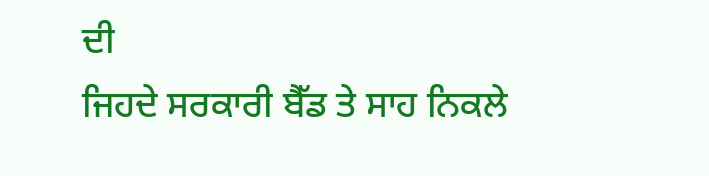ਦੀ
ਜਿਹਦੇ ਸਰਕਾਰੀ ਬੈੱਡ ਤੇ ਸਾਹ ਨਿਕਲੇ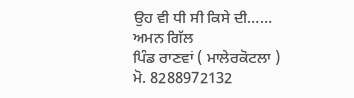ਉਹ ਵੀ ਧੀ ਸੀ ਕਿਸੇ ਦੀ……
ਅਮਨ ਗਿੱਲ
ਪਿੰਡ ਰਾਣਵਾਂ ( ਮਾਲੇਰਕੋਟਲਾ )
ਮੋ. 8288972132